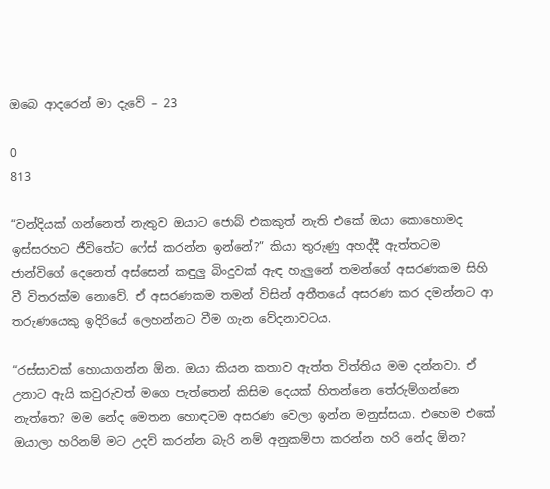ඔබෙ ආදරෙන් මා දැවේ – 23

0
813

“වන්දියක් ගන්නෙත් නැතුව ඔයාට ජොබ් එකකුත් නැති එකේ ඔයා කොහොමද ඉස්සරහට ජීවිතේට ෆේස් කරන්න ඉන්නේ?” කියා තුරුණු අහද්දී ඇත්තටම ජාන්විගේ දෙනෙත් අස්සෙන් කඳුලු බිංදුවක් ඇඳ හැලුනේ තමන්ගේ අසරණකම සිහි වී විතරක්ම නොවේ. ඒ අසරණකම තමන් විසින් අතීතයේ අසරණ කර දමන්නට ආ තරුණයෙකු ඉදිරියේ ලෙහන්නට වීම ගැන වේදනාවටය.

“රස්සාවක් හොයාගන්න ඕන. ඔයා කියන කතාව ඇත්ත විත්තිය මම දන්නවා. ඒ උනාට ඇයි කවුරුවත් මගෙ පැත්තෙන් කිසිම දෙයක් හිතන්නෙ තේරුම්ගන්නෙ නැත්තෙ? මම නේද මෙතන හොඳටම අසරණ වෙලා ඉන්න මනුස්සයා. එහෙම එකේ ඔයාලා හරිනම් මට උදව් කරන්න බැරි නම් අනුකම්පා කරන්න හරි නේද ඕන?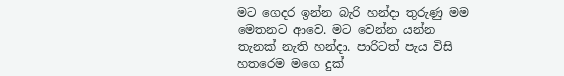මට ගෙදර ඉන්න බැරි හන්දා තුරුණු මම මෙතනට ආවෙ. මට වෙන්න යන්න තැනක් නැති හන්දා. පාරිටත් පැය විසි හතරෙම මගෙ දුක්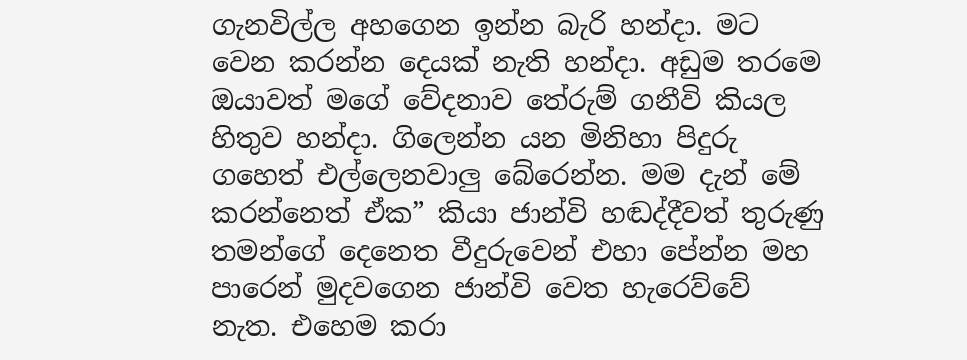ගැනවිල්ල අහගෙන ඉන්න බැරි හන්දා. මට වෙන කරන්න දෙයක් නැති හන්දා. අඩුම තරමෙ ඔයාවත් මගේ වේදනාව තේරුම් ගනීවි කියල හිතුව හන්දා. ගිලෙන්න යන මිනිහා පිදුරු ගහෙත් එල්ලෙනවාලු බේරෙන්න. මම දැන් මේ කරන්නෙත් ඒක” කියා ජාන්වි හඬද්දීවත් තුරුණු තමන්ගේ දෙනෙත වීදුරුවෙන් එහා පේන්න මහ පාරෙන් මුදවගෙන ජාන්වි වෙත හැරෙව්වේ නැත. එහෙම කරා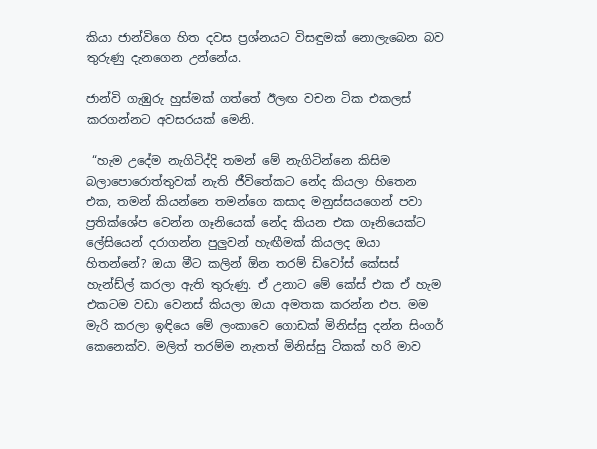කියා ජාන්විගෙ හිත දවස ප්‍රශ්නයට විසඳුමක් නොලැබෙන බව තුරුණු දැනගෙන උන්නේය.

ජාන්වි ගැඹුරු හුස්මක් ගත්තේ ඊලඟ වචන ටික එකලස් කරගන්නට අවසරයක් මෙනි.

 “හැම උදේම නැගිටිද්දි තමන් මේ නැගිටින්නෙ කිසිම බලාපොරොත්තුවක් නැති ජීවිතේකට නේද කියලා හිතෙන එක, තමන් කියන්නෙ තමන්ගෙ කසාද මනුස්සයගෙන් පවා ප්‍රතික්ශේප වෙන්න ගෑනියෙක් නේද කියන එක ගෑනියෙක්ට ලේසියෙන් දරාගන්න පුලුවන් හැඟීමක් කියලද ඔයා හිතන්නේ? ඔයා මීට කලින් ඕන තරම් ඩිවෝස් කේසස් හැන්ඩ්ල් කරලා ඇති තුරුණු. ඒ උනාට මේ කේස් එක ඒ හැම එකටම වඩා වෙනස් කියලා ඔයා අමතක කරන්න එප. මම මැරි කරලා ඉඳියෙ මේ ලංකාවෙ ගොඩක් මිනිස්සු දන්න සිංගර් කෙනෙක්ව. මලිත් තරම්ම නැතත් මිනිස්සු ටිකක් හරි මාව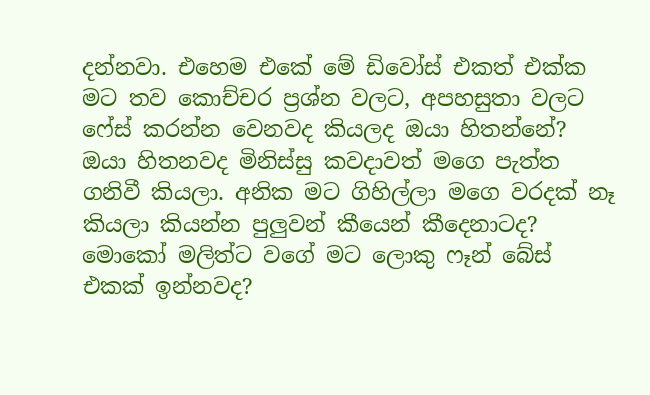දන්නවා. එහෙම එකේ මේ ඩිවෝස් එකත් එක්ක මට තව කොච්චර ප්‍රශ්න වලට, අපහසුතා වලට ෆේස් කරන්න වෙනවද කියලද ඔයා හිතන්නේ? ඔයා හිතනවද මිනිස්සු කවදාවත් මගෙ පැත්ත ගනිවී කියලා. අනික මට ගිහිල්ලා මගෙ වරදක් නෑ කියලා කියන්න පුලුවන් කීයෙන් කීදෙනාටද? මොකෝ මලිත්ට වගේ මට ලොකු ෆෑන් බේස් එකක් ඉන්නවද?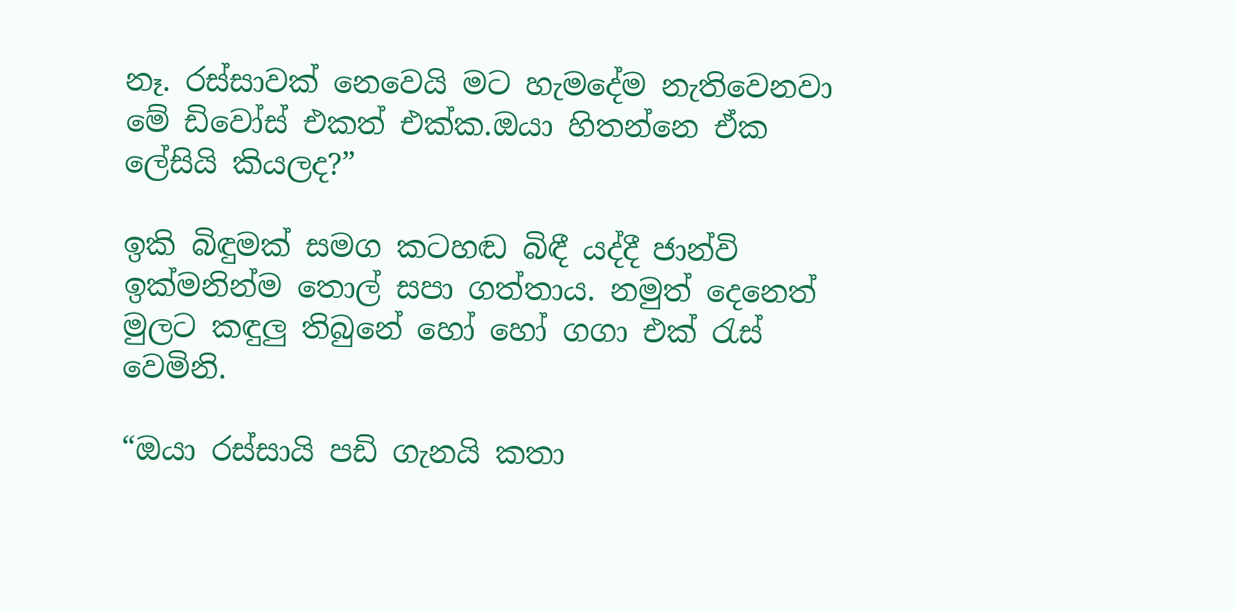නෑ. රස්සාවක් නෙවෙයි මට හැමදේම නැතිවෙනවා මේ ඩිවෝස් එකත් එක්ක.ඔයා හිතන්නෙ ඒක ලේසියි කියලද?”

ඉකි බිඳුමක් සමග කටහඬ බිඳී යද්දී ජාන්වි ඉක්මනින්ම තොල් සපා ගත්තාය. නමුත් දෙනෙත් මුලට කඳුලු තිබුනේ හෝ හෝ ගගා එක්‍ රැස් වෙමිනි.

“ඔයා රස්සායි පඩි ගැනයි කතා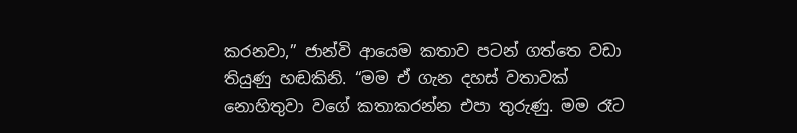කරනවා,” ජාන්වි ආයෙම කතාව පටන් ගත්තෙ වඩා තියුණු හඬකිනි. “මම ඒ ගැන දහස් වතාවක් නොහිතුවා වගේ කතාකරන්න එපා තුරුණු. මම රෑට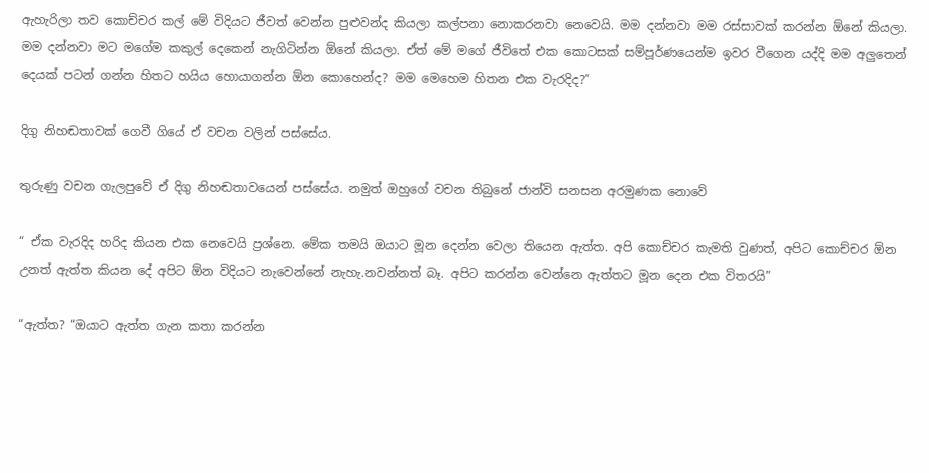ඇහැරිලා තව කොච්චර කල් මේ විදියට ජීවත් වෙන්න පුළුවන්ද කියලා කල්පනා නොකරනවා නෙවෙයි. මම දන්නවා මම රස්සාවක් කරන්න ඕනේ කියලා. මම දන්නවා මට මගේම කකුල් දෙකෙන් නැගිටින්න ඕනේ කියලා. ඒත් මේ මගේ ජීවිතේ එක කොටසක් සම්පූර්ණයෙන්ම ඉවර වීගෙන යද්දි මම අලුතෙන් දෙයක් පටන් ගන්න හිතට හයිය හොයාගන්න ඕන කොහෙන්ද? මම මෙහෙම හිතන එක වැරදිද?”

දිගු නිහඬතාවක් ගෙවී ගියේ ඒ වචන වලින් පස්සේය.

තුරුණු වචන ගැලපුවේ ඒ දිගු නිහඬතාවයෙන් පස්සේය. නමුත් ඔහුගේ වචන තිබුනේ ජාන්වි සනසන අරමුණක නොවේ

“ ඒක වැරදිද හරිද කියන එක නෙවෙයි ප්‍රශ්නෙ. මේක තමයි ඔයාට මූන දෙන්න වෙලා තියෙන ඇත්ත. අපි කොච්චර කැමති වුණත්, අපිට කොච්චර ඕන උනත් ඇත්ත කියන දේ අපිට ඕන විදියට නැවෙන්නේ නැහැ.නවන්නත් බෑ. අපිට කරන්න වෙන්නෙ ඇත්තට මූන දෙන එක විතරයි”

“ඇත්ත? “ඔයාට ඇත්ත ගැන කතා කරන්න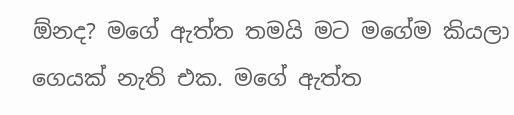ඕනද? මගේ ඇත්ත තමයි මට මගේම කියලා ගෙයක් නැති එක. මගේ ඇත්ත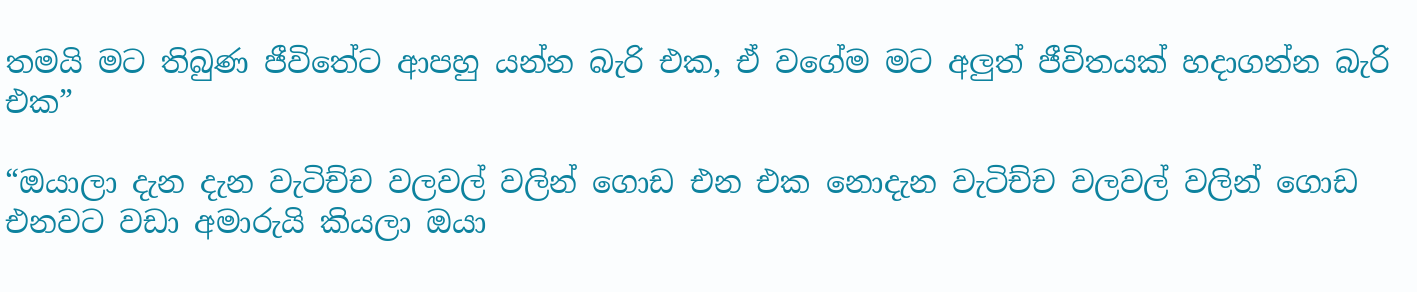තමයි මට තිබුණ ජීවිතේට ආපහු යන්න බැරි එක, ඒ වගේම මට අලුත් ජීවිතයක් හදාගන්න බැරි එක”

“ඔයාලා දැන දැන වැටිච්ච වලවල් වලින් ගොඩ එන එක නොදැන වැටිච්ච වලවල් වලින් ගොඩ එනවට වඩා අමාරුයි කියලා ඔයා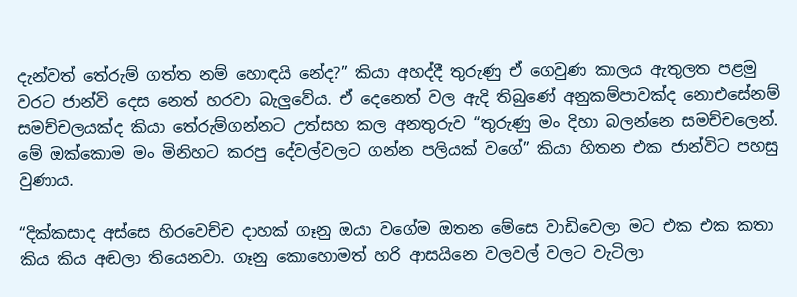දැන්වත් තේරුම් ගත්ත නම් හොඳයි නේද?” කියා අහද්දී තුරුණු ඒ ගෙවුණ කාලය ඇතුලත පළමු වරට ජාන්වි දෙස නෙත් හරවා බැලුවේය. ඒ දෙනෙත් වල ඇදි තිබුණේ අනුකම්පාවක්ද නොඑසේනම් සමච්චලයක්ද කියා තේරුම්ගන්නට උත්සහ කල අනතුරුව “තුරුණු මං දිහා බලන්නෙ සමච්චලෙන්. මේ ඔක්කොම මං මිනිහට කරපු දේවල්වලට ගන්න පලියක් වගේ” කියා හිතන එක ජාන්විට පහසු වුණාය.

“දික්කසාද අස්සෙ හිරවෙච්ච දාහක් ගෑනු ඔයා වගේම ඔතන මේසෙ වාඩිවෙලා මට එක එක කතා කිය කිය අඬලා තියෙනවා. ගෑනු කොහොමත් හරි ආසයිනෙ වලවල් වලට වැටිලා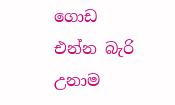ගොඩ එන්න බැරි උනාම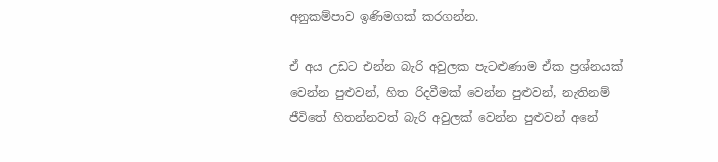අනුකම්පාව ඉණිමගක් කරගන්න.

ඒ අය උඩට එන්න බැරි අවුලක පැටළුණාම ඒක ප්‍රශ්නයක් වෙන්න පුළුවන්, හිත රිදවීමක් වෙන්න පුළුවන්, නැතිනම් ජීවිතේ හිතන්නවත් බැරි අවුලක් වෙන්න පුළුවන් අනේ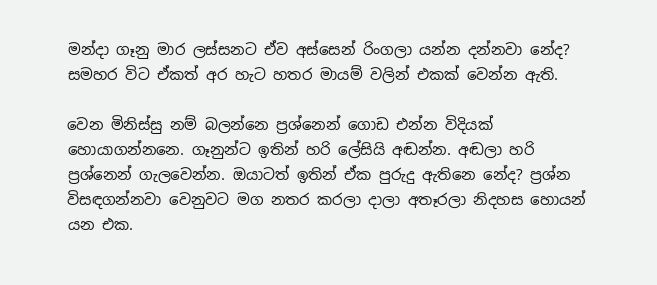මන්දා ගෑනු මාර ලස්සනට ඒව අස්සෙන් රිංගලා යන්න දන්නවා නේද? සමහර විට ඒකත් අර හැට හතර මායම් වලින් එකක් වෙන්න ඇති.

වෙන මිනිස්සු නම් බලන්නෙ ප්‍රශ්නෙන් ගොඩ එන්න විදියක් හොයාගන්නනෙ. ගෑනුන්ට ඉතින් හරි ලේසියි අඬන්න. අඬලා හරි ප්‍රශ්නෙන් ගැලවෙන්න. ඔයාටත් ඉතින් ඒක පුරුදු ඇතිනෙ නේද? ප්‍රශ්න විසඳගන්නවා වෙනුවට මග නතර කරලා දාලා අතෑරලා නිදහස හොයන් යන එක.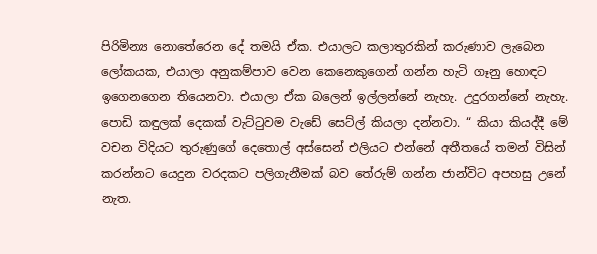පිරිමින්‍ය නොතේරෙන දේ තමයි ඒක. එයාලට කලාතුරකින් කරුණාව ලැබෙන ලෝකයක, එයාලා අනුකම්පාව වෙන කෙනෙකුගෙන් ගන්න හැටි ගෑනු හොඳට ඉගෙනගෙන තියෙනවා. එයාලා ඒක බලෙන් ඉල්ලන්නේ නැහැ. උදුරගන්නේ නැහැ. පොඩි කඳුලක් දෙකක් වැට්ටුවම වැඩේ සෙට්ල් කියලා දන්නවා. “ කියා කියද්දී මේ වචන විදියට තුරුණුගේ දෙතොල් අස්සෙන් එලියට එන්නේ අතීතයේ තමන් විසින් කරන්නට යෙදුන වරදකට පලිගැනීමක් බව තේරුම් ගන්න ජාන්විට අපහසු උනේ නැත.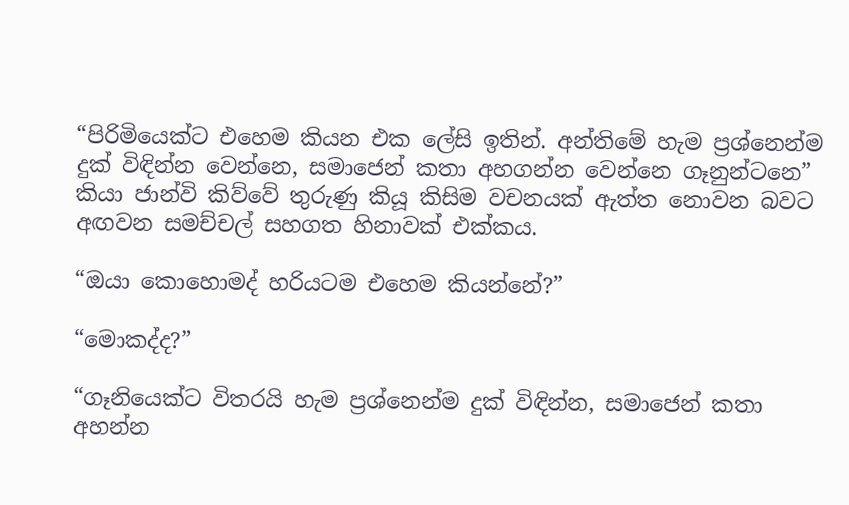“පිරිමියෙක්ට එහෙම කියන එක ලේසි ඉතින්. අන්තිමේ හැම ප්‍රශ්නෙන්ම දුක් විඳින්න වෙන්නෙ, සමාජෙන් කතා අහගන්න වෙන්නෙ ගෑනුන්ටනෙ” කියා ජාන්වි කිව්වේ තුරුණු කියූ කිසිම වචනයක් ඇත්ත නොවන බවට අඟවන සමච්චල් සහගත හිනාවක් එක්කය.

“ඔයා කොහොමද් හරියටම එහෙම කියන්නේ?”

“මොකද්ද?”

“ගෑනියෙක්ට විතරයි හැම ප්‍රශ්නෙන්ම දුක් විඳින්න, සමාජෙන් කතා අහන්න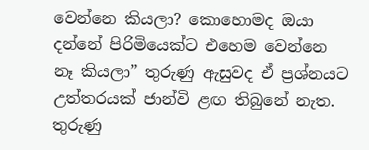වෙන්නෙ කියලා? කොහොමද ඔයා දන්නේ පිරිමියෙක්ට එහෙම වෙන්නෙ නෑ කියලා” තුරුණු ඇසුවද ඒ ප්‍රශ්නයට උත්තරයක් ජාන්වි ළඟ තිබුනේ නැත. තුරුණු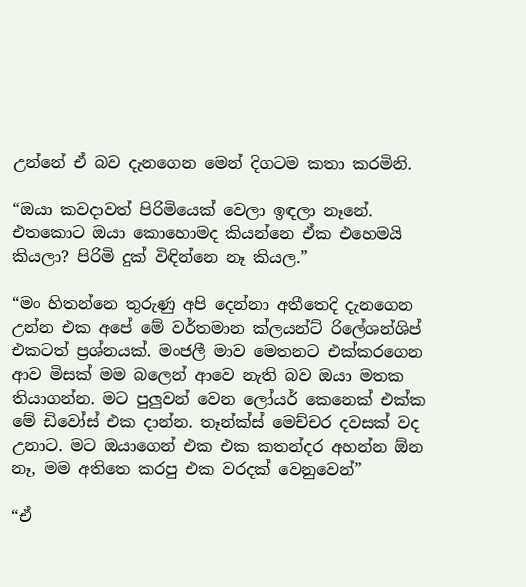උන්නේ ඒ බව දැනගෙන මෙන් දිගටම කතා කරමිනි.

“ඔයා කවදාවත් පිරිමියෙක් වෙලා ඉඳලා නෑනේ. එතකොට ඔයා කොහොමද කියන්නෙ ඒක එහෙමයි කියලා? පිරිමි දුක් විඳින්නෙ නෑ කියල.”

“මං හිතන්නෙ තුරුණු අපි දෙන්නා අතීතෙදි දැනගෙන උන්න එක අපේ මේ වර්තමාන ක්ලයන්ට් රිලේශන්ශිප් එකටත් ප්‍රශ්නයක්. මංජලී මාව මෙතනට එක්කරගෙන ආව මිසක් මම බලෙන් ආවෙ නැති බව ඔයා මතක තියාගන්න. මට පුලුවන් වෙන ලෝයර් කෙනෙක් එක්ක මේ ඩිවෝස් එක දාන්න. තෑන්ක්ස් මෙච්චර දවසක් වද උනාට. මට ඔයාගෙන් එක එක කතන්දර අහන්න ඕන නෑ, මම අතිතෙ කරපු එක වරදක් වෙනුවෙන්”

“ඒ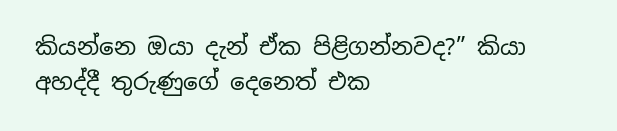කියන්නෙ ඔයා දැන් ඒක පිළිගන්නවද?” කියා අහද්දී තුරුණුගේ දෙනෙත් එක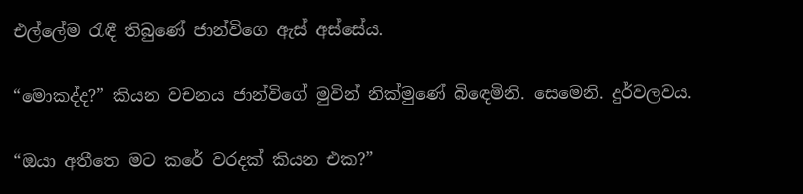එල්ලේම රැඳී තිබුණේ ජාන්විගෙ ඇස් අස්සේය.

“මොකද්ද?” කියන වචනය ජාන්විගේ මුවින් නික්මුණේ බිඳෙමිනි. සෙමෙනි. දුර්වලවය.

“ඔයා අතීතෙ මට කරේ වරදක් කියන එක?”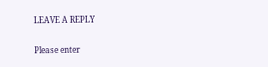LEAVE A REPLY

Please enter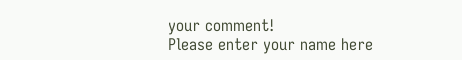your comment!
Please enter your name here